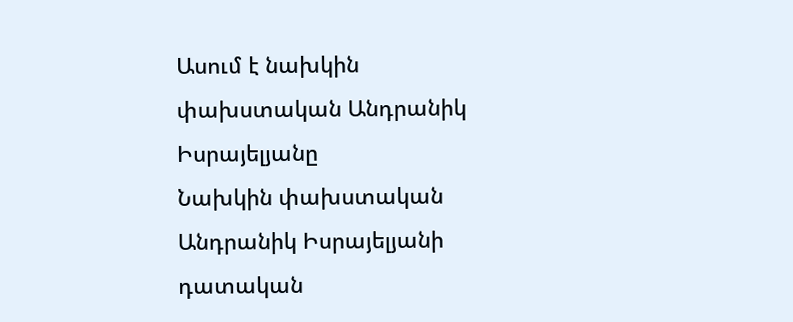Ասում է նախկին փախստական Անդրանիկ Իսրայելյանը
Նախկին փախստական Անդրանիկ Իսրայելյանի դատական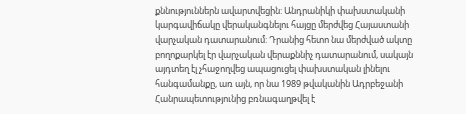քննություններն ավարտվեցին: Անդրանիկի փախստականի կարգավիճակը վերականգնելու հայցը մերժվեց Հայաստանի վարչական դատարանում: Դրանից հետո նա մերժված ակտը բողոքարկել էր վարչական վերաքննիչ դատարանում, սակայն այդտեղ էլ չհաջողվեց ապացուցել փախստական լինելու հանգամանքը, առ այն, որ նա 1989 թվականին Ադրբեջանի Հանրապետությունից բռնագաղթվել է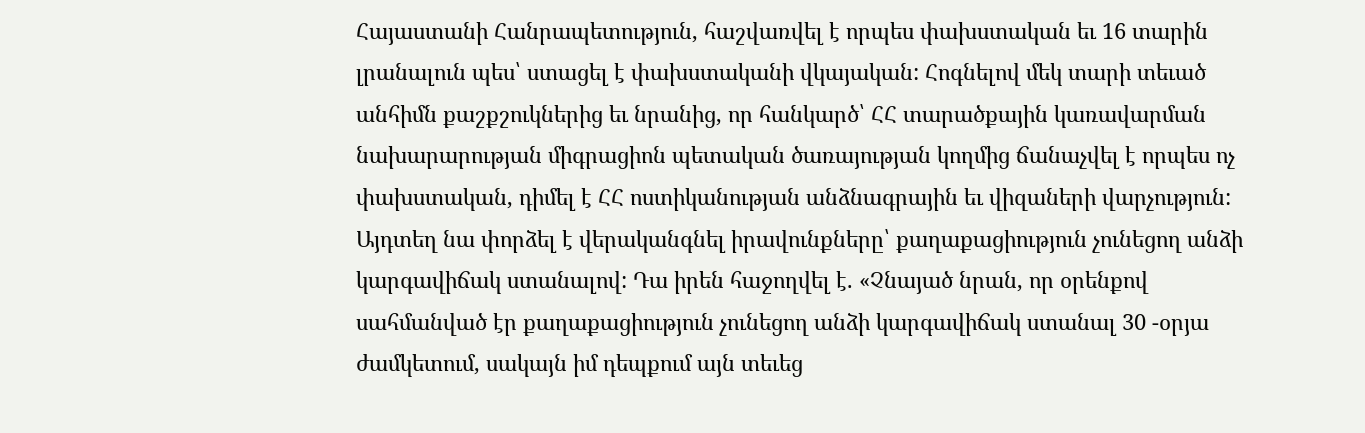Հայաստանի Հանրապետություն, հաշվառվել է որպես փախստական եւ 16 տարին լրանալուն պես՝ ստացել է փախստականի վկայական: Հոգնելով մեկ տարի տեւած անհիմն քաշքշուկներից եւ նրանից, որ հանկարծ՝ ՀՀ տարածքային կառավարման նախարարության միգրացիոն պետական ծառայության կողմից ճանաչվել է որպես ոչ փախստական, դիմել է ՀՀ ոստիկանության անձնագրային եւ վիզաների վարչություն: Այդտեղ նա փորձել է վերականգնել իրավունքները՝ քաղաքացիություն չունեցող անձի կարգավիճակ ստանալով: Դա իրեն հաջողվել է. «Չնայած նրան, որ օրենքով սահմանված էր քաղաքացիություն չունեցող անձի կարգավիճակ ստանալ 30 -օրյա ժամկետում, սակայն իմ դեպքում այն տեւեց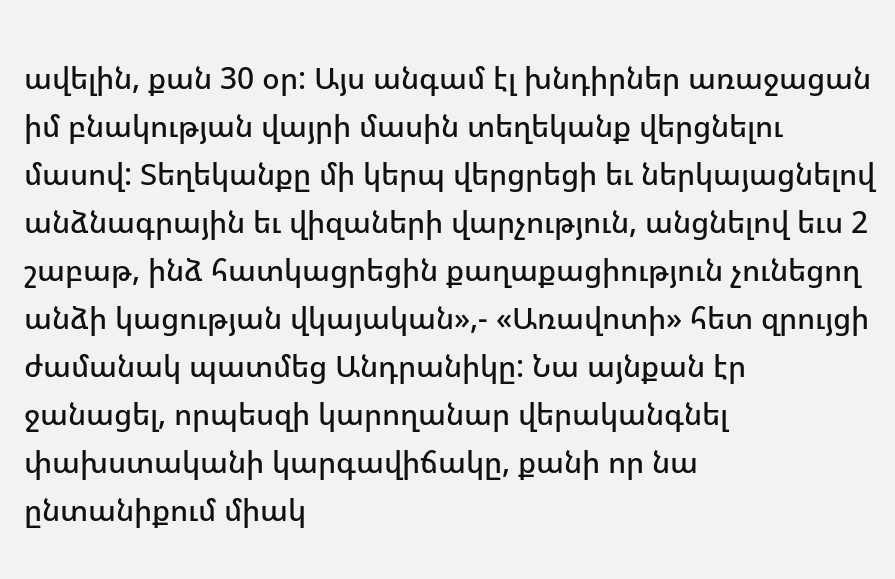ավելին, քան 30 օր: Այս անգամ էլ խնդիրներ առաջացան իմ բնակության վայրի մասին տեղեկանք վերցնելու մասով: Տեղեկանքը մի կերպ վերցրեցի եւ ներկայացնելով անձնագրային եւ վիզաների վարչություն, անցնելով եւս 2 շաբաթ, ինձ հատկացրեցին քաղաքացիություն չունեցող անձի կացության վկայական»,- «Առավոտի» հետ զրույցի ժամանակ պատմեց Անդրանիկը: Նա այնքան էր ջանացել, որպեսզի կարողանար վերականգնել փախստականի կարգավիճակը, քանի որ նա ընտանիքում միակ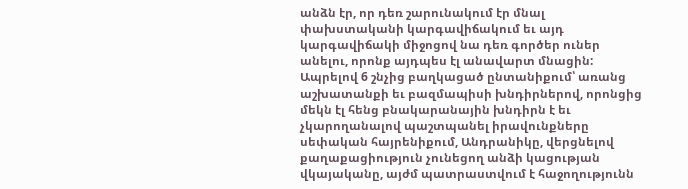անձն էր, որ դեռ շարունակում էր մնալ փախստականի կարգավիճակում եւ այդ կարգավիճակի միջոցով նա դեռ գործեր ուներ անելու, որոնք այդպես էլ անավարտ մնացին: Ապրելով 6 շնչից բաղկացած ընտանիքում՝ առանց աշխատանքի եւ բազմապիսի խնդիրներով, որոնցից մեկն էլ հենց բնակարանային խնդիրն է եւ չկարողանալով պաշտպանել իրավունքները սեփական հայրենիքում, Անդրանիկը, վերցնելով քաղաքացիություն չունեցող անձի կացության վկայականը, այժմ պատրաստվում է հաջողությունն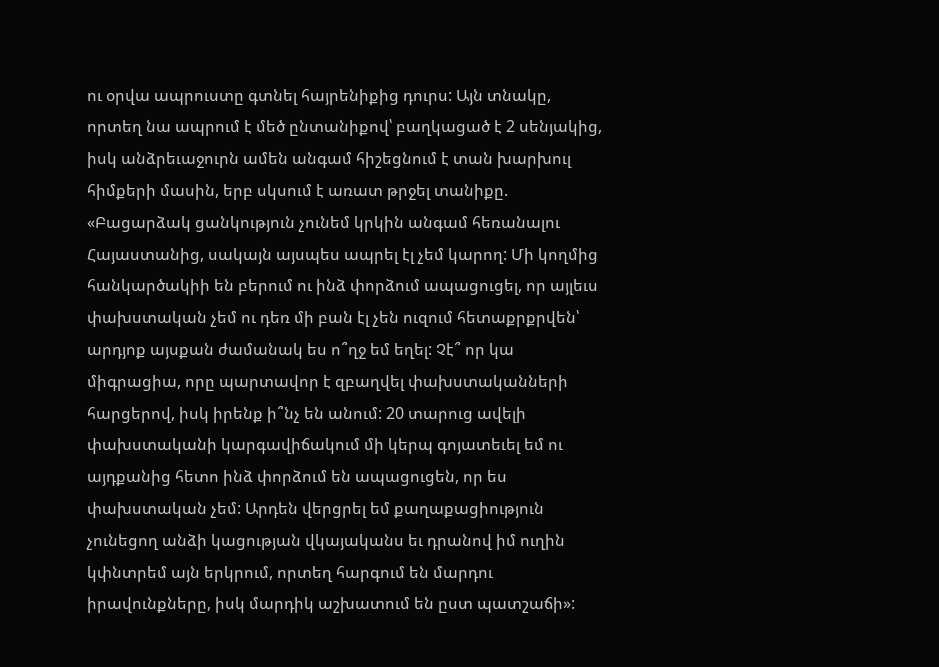ու օրվա ապրուստը գտնել հայրենիքից դուրս: Այն տնակը, որտեղ նա ապրում է մեծ ընտանիքով՝ բաղկացած է 2 սենյակից, իսկ անձրեւաջուրն ամեն անգամ հիշեցնում է տան խարխուլ հիմքերի մասին, երբ սկսում է առատ թրջել տանիքը. «Բացարձակ ցանկություն չունեմ կրկին անգամ հեռանալու Հայաստանից, սակայն այսպես ապրել էլ չեմ կարող: Մի կողմից հանկարծակիի են բերում ու ինձ փորձում ապացուցել, որ այլեւս փախստական չեմ ու դեռ մի բան էլ չեն ուզում հետաքրքրվեն՝ արդյոք այսքան ժամանակ ես ո՞ղջ եմ եղել: Չէ՞ որ կա միգրացիա, որը պարտավոր է զբաղվել փախստականների հարցերով, իսկ իրենք ի՞նչ են անում: 20 տարուց ավելի փախստականի կարգավիճակում մի կերպ գոյատեւել եմ ու այդքանից հետո ինձ փորձում են ապացուցեն, որ ես փախստական չեմ: Արդեն վերցրել եմ քաղաքացիություն չունեցող անձի կացության վկայականս եւ դրանով իմ ուղին կփնտրեմ այն երկրում, որտեղ հարգում են մարդու իրավունքները, իսկ մարդիկ աշխատում են ըստ պատշաճի»: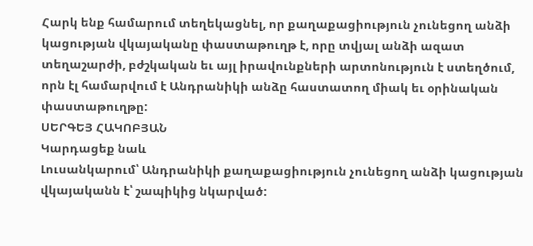Հարկ ենք համարում տեղեկացնել, որ քաղաքացիություն չունեցող անձի կացության վկայականը փաստաթուղթ է, որը տվյալ անձի ազատ տեղաշարժի, բժշկական եւ այլ իրավունքների արտոնություն է ստեղծում, որն էլ համարվում է Անդրանիկի անձը հաստատող միակ եւ օրինական փաստաթուղթը:
ՍԵՐԳԵՅ ՀԱԿՈԲՅԱՆ
Կարդացեք նաև
Լուսանկարում՝ Անդրանիկի քաղաքացիություն չունեցող անձի կացության վկայականն է՝ շապիկից նկարված: